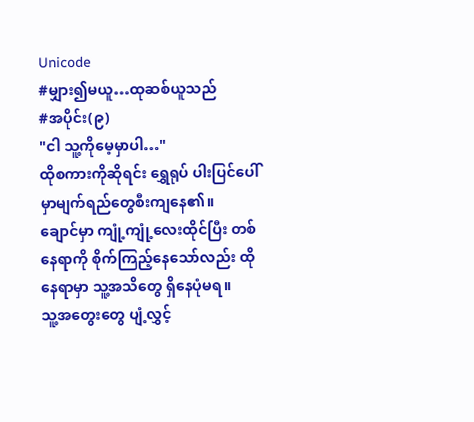Unicode
#မျှား၍မယူ…ထုဆစ်ယူသည်
#အပိုင်း(၉)
"ငါ သူ့ကိုမေ့မှာပါ…"
ထိုစကားကိုဆိုရင်း ရွှေရုပ် ပါးပြင်ပေါ်မှာမျက်ရည်တွေစီးကျနေ၏။
ချောင်မှာ ကျုံ့ကျုံ့လေးထိုင်ပြီး တစ်နေရာကို စိုက်ကြည့်နေသော်လည်း ထိုနေရာမှာ သူ့အသိတွေ ရှိနေပုံမရ။
သူ့အတွေးတွေ ပျံ့လွှင့်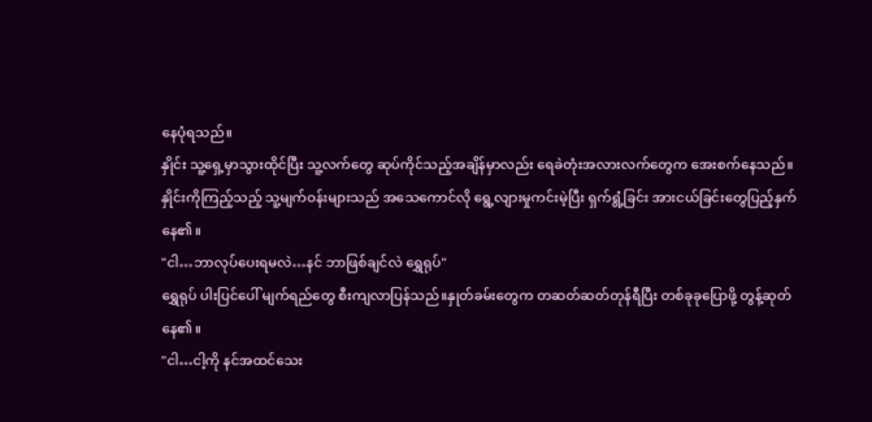နေပုံရသည်။
နှိုင်း သူ့ရှေ့မှာသွားထိုင်ပြီး သူ့လက်တွေ ဆုပ်ကိုင်သည့်အချိန်မှာလည်း ရေခဲတုံးအလားလက်တွေက အေးစက်နေသည်။
နှိုင်းကိုကြည့်သည့် သူ့မျက်ဝန်းများသည် အသေကောင်လို ရွေ့လျားမှုကင်းမဲ့ပြီး ရှက်ရွံ့ခြင်း အားငယ်ခြင်းတွေပြည့်နှက်နေ၏။
"ငါ…ဘာလုပ်ပေးရမလဲ…နင် ဘာဖြစ်ချင်လဲ ရွှေရုပ်"
ရွှေရုပ် ပါးပြင်ပေါ် မျက်ရည်တွေ စီးကျလာပြန်သည်။နှုတ်ခမ်းတွေက တဆတ်ဆတ်တုန်ရီပြီး တစ်ခုခုပြောဖို့ တွန့်ဆုတ်နေ၏။
"ငါ…ငါ့ကို နင်အထင်သေး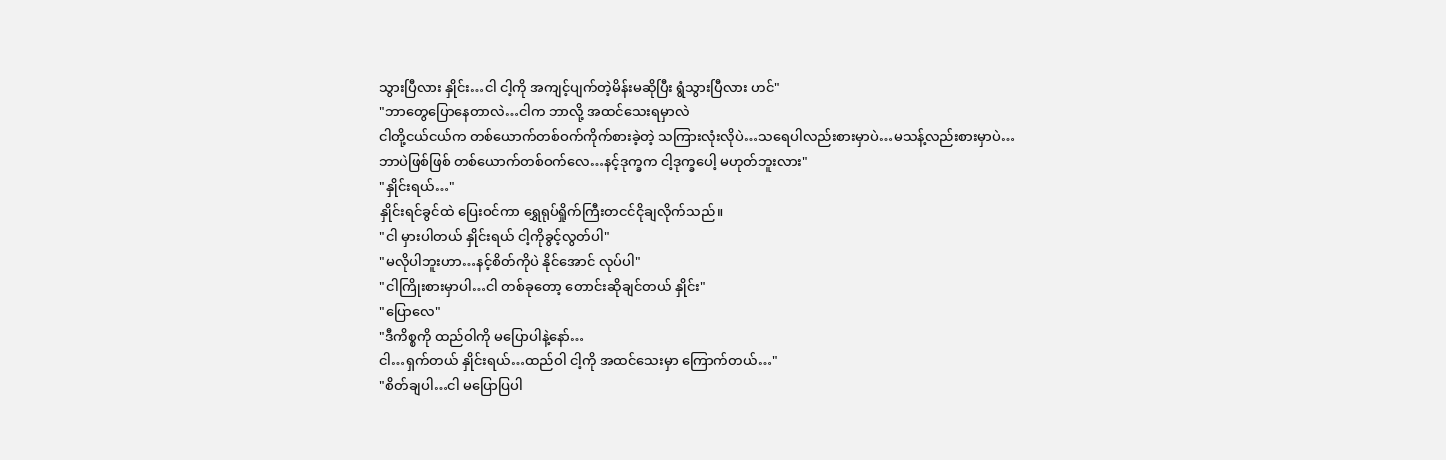သွားပြီလား နှိုင်း…ငါ ငါ့ကို အကျင့်ပျက်တဲ့မိန်းမဆိုပြီး ရွံသွားပြီလား ဟင်"
"ဘာတွေပြောနေတာလဲ…ငါက ဘာလို့ အထင်သေးရမှာလဲ
ငါတို့ငယ်ငယ်က တစ်ယောက်တစ်ဝက်ကိုက်စားခဲ့တဲ့ သကြားလုံးလိုပဲ…သရေပါလည်းစားမှာပဲ…မသန့်လည်းစားမှာပဲ…
ဘာပဲဖြစ်ဖြစ် တစ်ယောက်တစ်ဝက်လေ…နင့်ဒုက္ခက ငါ့ဒုက္ခပေါ့ မဟုတ်ဘူးလား"
"နှိုင်းရယ်…"
နှိုင်းရင်ခွင်ထဲ ပြေးဝင်ကာ ရွှေရုပ်ရှိုက်ကြီးတငင်ငိုချလိုက်သည်။
"ငါ မှားပါတယ် နှိုင်းရယ် ငါ့ကိုခွင့်လွတ်ပါ"
"မလိုပါဘူးဟာ…နင့်စိတ်ကိုပဲ နိုင်အောင် လုပ်ပါ"
"ငါကြိုးစားမှာပါ…ငါ တစ်ခုတော့ တောင်းဆိုချင်တယ် နှိုင်း"
"ပြောလေ"
"ဒီကိစ္စကို ထည်ဝါကို မပြောပါနဲ့နော်…
ငါ…ရှက်တယ် နှိုင်းရယ်…ထည်ဝါ ငါ့ကို အထင်သေးမှာ ကြောက်တယ်…"
"စိတ်ချပါ…ငါ မပြောပြပါ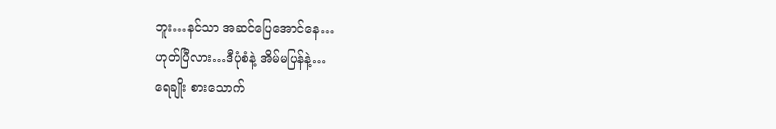ဘူး…နင်သာ အဆင်ပြေအောင်နေ…
ဟုတ်ပြီလား…ဒီပုံစံနဲ့ အိမ်မပြန်နဲ့…
ရေချိုး စားသောက်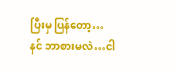ပြီးမှ ပြန်တော့…
နင် ဘာစားမလဲ…ငါ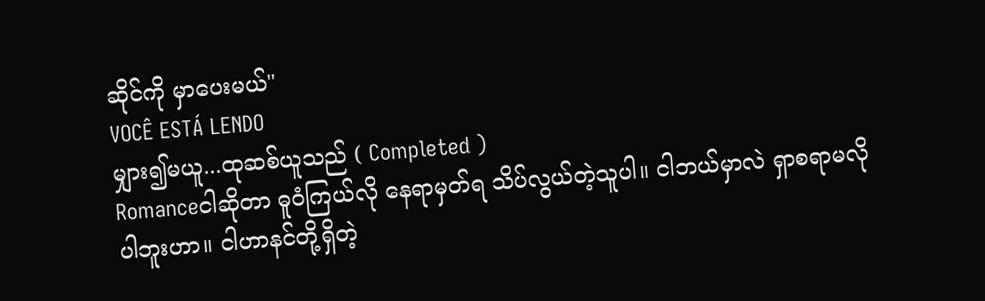ဆိုင်ကို မှာပေးမယ်"
VOCÊ ESTÁ LENDO
မျှား၍မယူ...ထုဆစ်ယူသည် ( Completed )
Romanceငါဆိုတာ ဓူဝံကြယ်လို နေရာမှတ်ရ သိပ်လွယ်တဲ့သူပါ။ ငါဘယ်မှာလဲ ရှာစရာမလိုပါဘူးဟာ။ ငါဟာနင်တို့ရှိတဲ့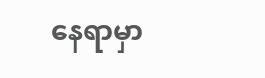နေရာမှာ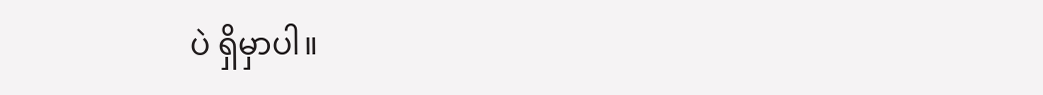ပဲ ရှိမှာပါ။